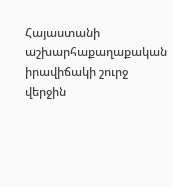Հայաստանի աշխարհաքաղաքական իրավիճակի շուրջ վերջին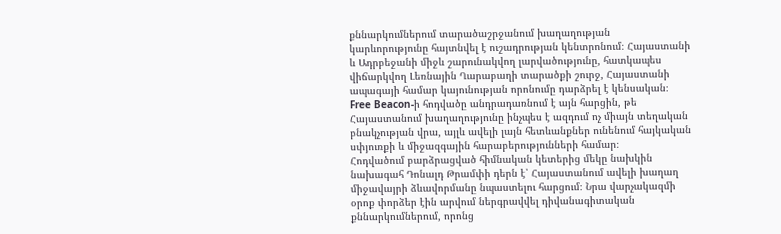քննարկումներում տարածաշրջանում խաղաղության կարևորությունը հայտնվել է ուշադրության կենտրոնում։ Հայաստանի և Ադրբեջանի միջև շարունակվող լարվածությունը, հատկապես վիճարկվող Լեռնային Ղարաբաղի տարածքի շուրջ, Հայաստանի ապագայի համար կայունության որոնումը դարձրել է կենսական։ Free Beacon-ի հոդվածը անդրադառնում է այն հարցին, թե Հայաստանում խաղաղությունը ինչպես է ազդում ոչ միայն տեղական բնակչության վրա, այլև ավելի լայն հետևանքներ ունենում հայկական սփյուռքի և միջազգային հարաբերությունների համար։
Հոդվածում բարձրացված հիմնական կետերից մեկը նախկին նախագահ Դոնալդ Թրամփի դերն է՝ Հայաստանում ավելի խաղաղ միջավայրի ձևավորմանը նպաստելու հարցում։ Նրա վարչակազմի օրոք փորձեր էին արվում ներգրավվել դիվանագիտական քննարկումներում, որոնց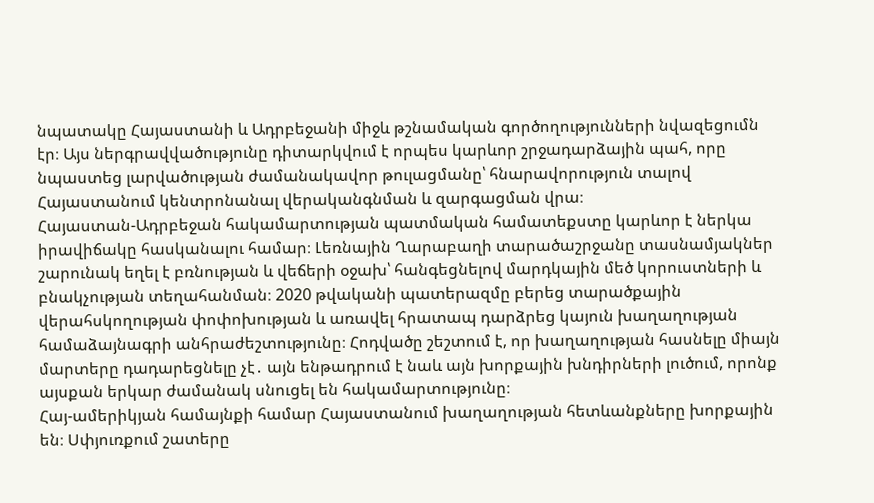նպատակը Հայաստանի և Ադրբեջանի միջև թշնամական գործողությունների նվազեցումն էր։ Այս ներգրավվածությունը դիտարկվում է որպես կարևոր շրջադարձային պահ, որը նպաստեց լարվածության ժամանակավոր թուլացմանը՝ հնարավորություն տալով Հայաստանում կենտրոնանալ վերականգնման և զարգացման վրա։
Հայաստան-Ադրբեջան հակամարտության պատմական համատեքստը կարևոր է ներկա իրավիճակը հասկանալու համար։ Լեռնային Ղարաբաղի տարածաշրջանը տասնամյակներ շարունակ եղել է բռնության և վեճերի օջախ՝ հանգեցնելով մարդկային մեծ կորուստների և բնակչության տեղահանման։ 2020 թվականի պատերազմը բերեց տարածքային վերահսկողության փոփոխության և առավել հրատապ դարձրեց կայուն խաղաղության համաձայնագրի անհրաժեշտությունը։ Հոդվածը շեշտում է, որ խաղաղության հասնելը միայն մարտերը դադարեցնելը չէ․ այն ենթադրում է նաև այն խորքային խնդիրների լուծում, որոնք այսքան երկար ժամանակ սնուցել են հակամարտությունը։
Հայ-ամերիկյան համայնքի համար Հայաստանում խաղաղության հետևանքները խորքային են։ Սփյուռքում շատերը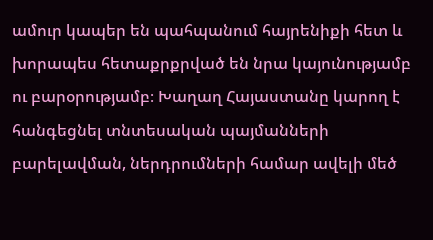ամուր կապեր են պահպանում հայրենիքի հետ և խորապես հետաքրքրված են նրա կայունությամբ ու բարօրությամբ։ Խաղաղ Հայաստանը կարող է հանգեցնել տնտեսական պայմանների բարելավման, ներդրումների համար ավելի մեծ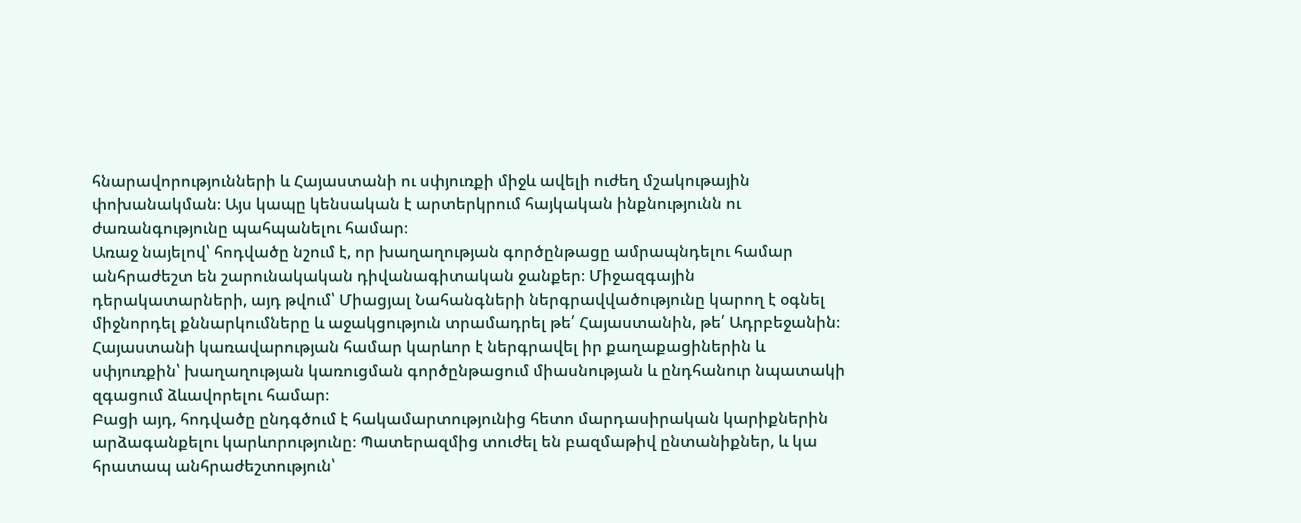հնարավորությունների և Հայաստանի ու սփյուռքի միջև ավելի ուժեղ մշակութային փոխանակման։ Այս կապը կենսական է արտերկրում հայկական ինքնությունն ու ժառանգությունը պահպանելու համար։
Առաջ նայելով՝ հոդվածը նշում է, որ խաղաղության գործընթացը ամրապնդելու համար անհրաժեշտ են շարունակական դիվանագիտական ջանքեր։ Միջազգային դերակատարների, այդ թվում՝ Միացյալ Նահանգների ներգրավվածությունը կարող է օգնել միջնորդել քննարկումները և աջակցություն տրամադրել թե՛ Հայաստանին, թե՛ Ադրբեջանին։ Հայաստանի կառավարության համար կարևոր է ներգրավել իր քաղաքացիներին և սփյուռքին՝ խաղաղության կառուցման գործընթացում միասնության և ընդհանուր նպատակի զգացում ձևավորելու համար։
Բացի այդ, հոդվածը ընդգծում է հակամարտությունից հետո մարդասիրական կարիքներին արձագանքելու կարևորությունը։ Պատերազմից տուժել են բազմաթիվ ընտանիքներ, և կա հրատապ անհրաժեշտություն՝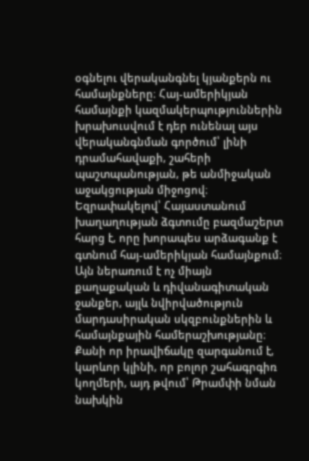օգնելու վերականգնել կյանքերն ու համայնքները։ Հայ-ամերիկյան համայնքի կազմակերպություններին խրախուսվում է դեր ունենալ այս վերականգնման գործում՝ լինի դրամահավաքի, շահերի պաշտպանության, թե անմիջական աջակցության միջոցով։
Եզրափակելով՝ Հայաստանում խաղաղության ձգտումը բազմաշերտ հարց է, որը խորապես արձագանք է գտնում հայ-ամերիկյան համայնքում։ Այն ներառում է ոչ միայն քաղաքական և դիվանագիտական ջանքեր, այլև նվիրվածություն մարդասիրական սկզբունքներին և համայնքային համերաշխությանը։ Քանի որ իրավիճակը զարգանում է, կարևոր կլինի, որ բոլոր շահագրգիռ կողմերի, այդ թվում՝ Թրամփի նման նախկին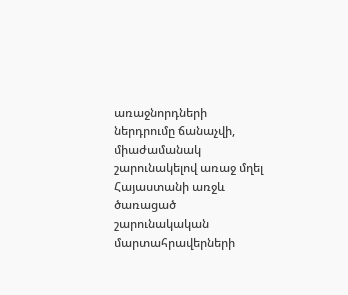առաջնորդների ներդրումը ճանաչվի, միաժամանակ շարունակելով առաջ մղել Հայաստանի առջև ծառացած շարունակական մարտահրավերների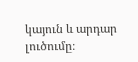կայուն և արդար լուծումը։